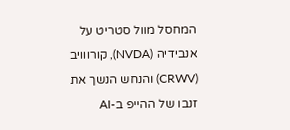המחסל מוול סטריט על אנבידיה (NVDA), קורווויב (CRWV) והנחש הנשך את זנבו של ההייפ ב-AI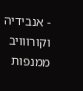- אנבידיה וקורווויב ממנפות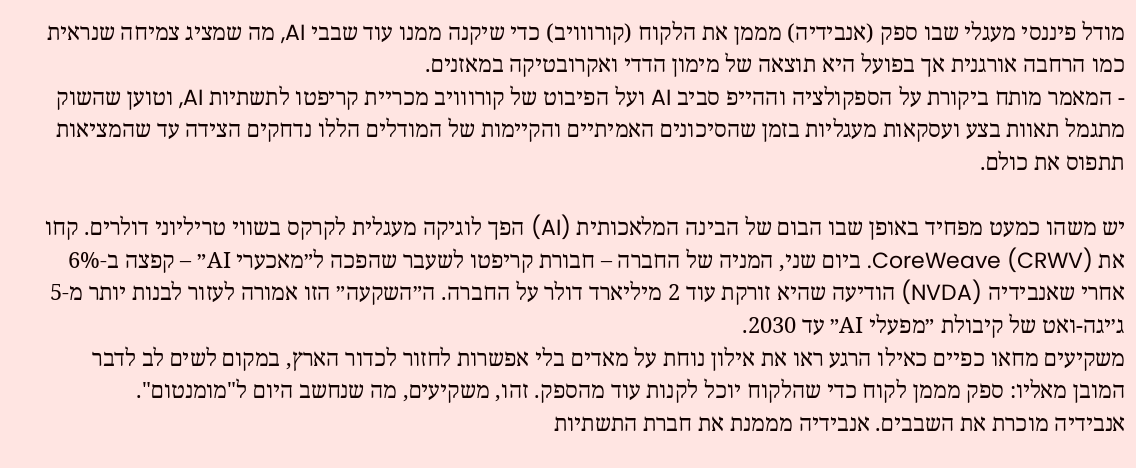מודל פיננסי מעגלי שבו ספק (אנבידיה) מממן את הלקוח (קורווויב) כדי שיקנה ממנו עוד שבבי AI, מה שמציג צמיחה שנראית כמו הרחבה אורגנית אך בפועל היא תוצאה של מימון הדדי ואקרובטיקה במאזנים.
- המאמר מותח ביקורת על הספקולציה וההייפ סביב AI ועל הפיבוט של קורווויב מכריית קריפטו לתשתיות AI, וטוען שהשוק מתגמל תאוות בצע ועסקאות מעגליות בזמן שהסיכונים האמיתיים והקיימות של המודלים הללו נדחקים הצידה עד שהמציאות תתפוס את כולם.

יש משהו כמעט מפחיד באופן שבו הבום של הבינה המלאכותית (AI) הפך לוגיקה מעגלית לקרקס בשווי טריליוני דולרים. קחו את CoreWeave (CRWV). ביום שני, המניה של החברה – חבורת קריפטו לשעבר שהפכה ל״מאכערי AI״ – קפצה ב‑6% אחרי שאנבידיה (NVDA) הודיעה שהיא זורקת עוד 2 מיליארד דולר על החברה. ה״השקעה״ הזו אמורה לעזור לבנות יותר מ‑5 ג׳יגה-ואט של קיבולת ״מפעלי AI״ עד 2030.
משקיעים מחאו כפיים כאילו הרגע ראו את אילון נוחת על מאדים בלי אפשרות לחזור לכדור הארץ, במקום לשים לב לדבר המובן מאליו: ספק מממן לקוח כדי שהלקוח יוכל לקנות עוד מהספק. זהו, משקיעים, מה שנחשב היום ל"מומנטום".
אנבידיה מוכרת את השבבים. אנבידיה מממנת את חברת התשתיות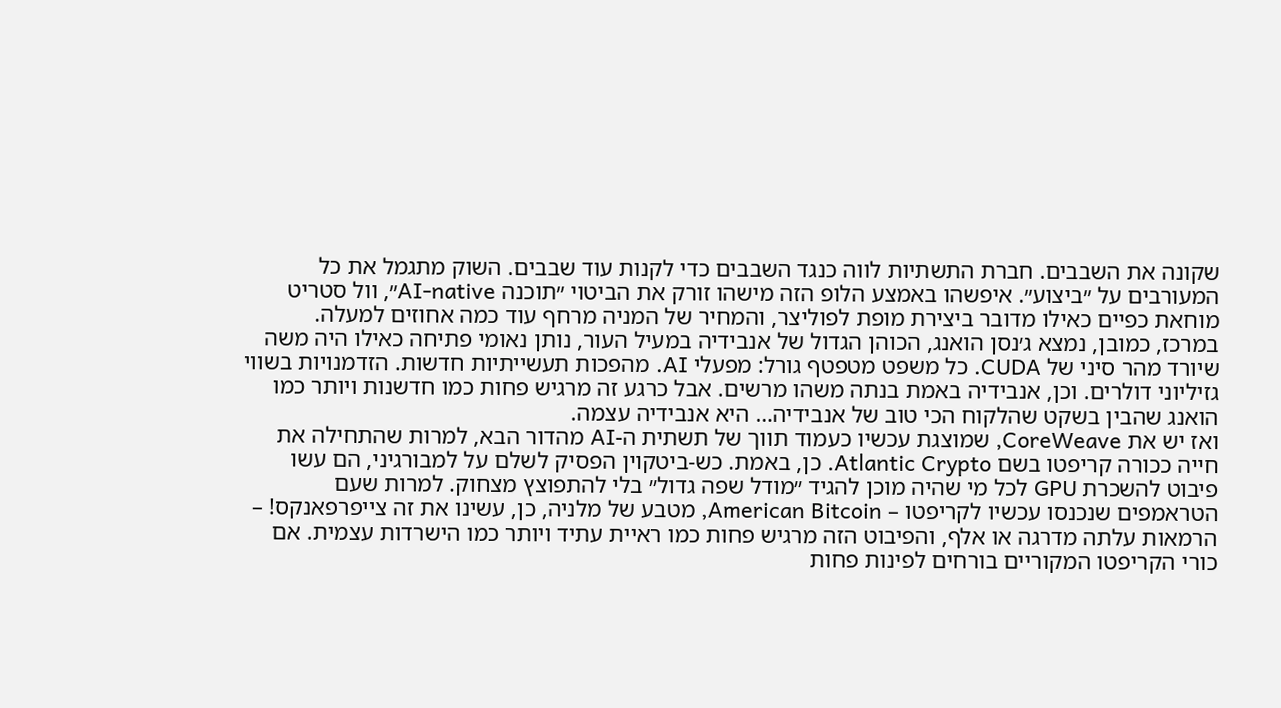שקונה את השבבים. חברת התשתיות לווה כנגד השבבים כדי לקנות עוד שבבים. השוק מתגמל את כל המעורבים על ״ביצוע״. איפשהו באמצע הלופ הזה מישהו זורק את הביטוי ״תוכנה AI-native״, וול סטריט מוחאת כפיים כאילו מדובר ביצירת מופת לפוליצר, והמחיר של המניה מרחף עוד כמה אחוזים למעלה.
במרכז, כמובן, נמצא ג׳נסן הואנג, הכוהן הגדול של אנבידיה במעיל העור, נותן נאומי פתיחה כאילו היה משה שיורד מהר סיני של CUDA. כל משפט מטפטף גורל: מפעלי AI. מהפכות תעשייתיות חדשות. הזדמנויות בשווי גזיליוני דולרים. וכן, אנבידיה באמת בנתה משהו מרשים. אבל כרגע זה מרגיש פחות כמו חדשנות ויותר כמו הואנג שהבין בשקט שהלקוח הכי טוב של אנבידיה… היא אנבידיה עצמה.
ואז יש את CoreWeave, שמוצגת עכשיו כעמוד תווך של תשתית ה-AI מהדור הבא, למרות שהתחילה את חייה ככורה קריפטו בשם Atlantic Crypto. כן, באמת. כש‑ביטקוין הפסיק לשלם על למבורגיני, הם עשו פיבוט להשכרת GPU לכל מי שהיה מוכן להגיד ״מודל שפה גדול״ בלי להתפוצץ מצחוק. למרות שעם הטראמפים שנכנסו עכשיו לקריפטו – American Bitcoin, מטבע של מלניה, כן, עשינו את זה צייפרפאנקס! – הרמאות עלתה מדרגה או אלף, והפיבוט הזה מרגיש פחות כמו ראיית עתיד ויותר כמו הישרדות עצמית. אם כורי הקריפטו המקוריים בורחים לפינות פחות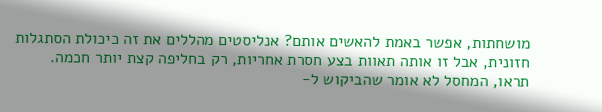מושחתות, אפשר באמת להאשים אותם? אנליסטים מהללים את זה כיכולת הסתגלות חזונית, אבל זו אותה תאוות בצע חסרת אחריות, רק בחליפה קצת יותר חכמה.
תראו, המחסל לא אומר שהביקוש ל-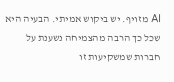AI מזויף. יש ביקוש אמיתי. הבעיה היא שכל כך הרבה מהצמיחה נשענת על חברות שמשקיעות זו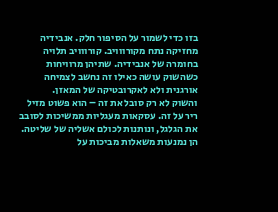בזו כדי לשמור על הסיפור חלק. אנבידיה מחזיקה נתח מקורווויב. קורווויב תלויה בחומרה של אנבידיה. שתיהן מרוויחות כשהשוק עושה כאילו זה נחשב לצמיחה אורגנית ולא לאקרובטיקה של המאזן.
והשוק לא רק סובל את זה – הוא פשוט מזיל ריר על זה. עסקאות מעגליות ממשיכות לסובב את הגלגל, ונותנות לכולם אשליה של שליטה. הן נמנעות משאלות מביכות על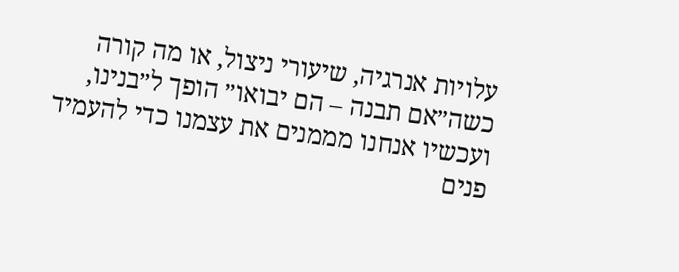עלויות אנרגיה, שיעורי ניצול, או מה קורה כשה״אם תבנה – הם יבואו״ הופך ל״בנינו, ועכשיו אנחנו מממנים את עצמנו כדי להעמיד פנים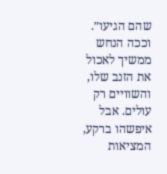שהם הגיעו״.
וככה הנחש ממשיך לאכול את הזנב שלו, והשוויים רק עולים. אבל איפשהו ברקע, המציאות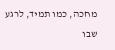מחכה, כמו תמיד, לרגע שבו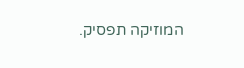המוזיקה תפסיק.